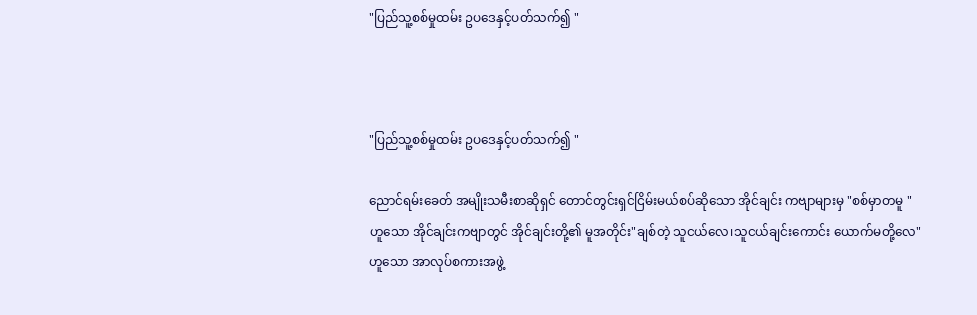"ပြည်သူ့စစ်မှုထမ်း ဥပဒေနှင့်ပတ်သက်၍ "



"ပြည်သူ့စစ်မှုထမ်း ဥပဒေနှင့်ပတ်သက်၍ "

ညောင်ရမ်းခေတ် အမျိုးသမီးစာဆိုရှင် တောင်တွင်းရှင်ငြိမ်းမယ်စပ်ဆိုသော အိုင်ချင်း ကဗျာများမှ "စစ်မှာတမူ " ဟူသော အိုင်ချင်းကဗျာတွင် အိုင်ချင်းတို့၏ မူအတိုင်း"ချစ်တဲ့ သူငယ်လေ၊သူငယ်ချင်းကောင်း ယောက်မတို့လေ" ဟူသော အာလုပ်စကားအဖွဲ့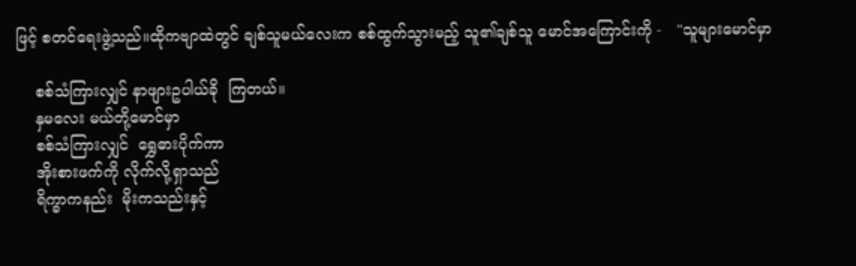ဖြင့် စတင်ရေးဖွဲ့သည်။ထိုကဗျာထဲတွင် ချစ်သူမယ်လေးက စစ်ထွက်သွားမည့် သူ၏ချစ်သူ မောင်အကြောင်းကို -   "သူများမောင်မှာ

    စစ်သံကြားလျှင် နာဖျားဥပါယ်ခို  ကြတယ်။
    နှမလေး မယ်တို့မောင်မှာ
    စစ်သံကြားလျှင်  ရွှေဓားပိုက်ကာ
    အိုးစားဖက်ကို လိုက်လို့ရှာသည်
    ရိက္ခာကနည်း  မိုးကသည်းနှင့်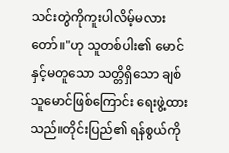သင်းတွဲကိုကူးပါလိမ့်မလားတော်။"ဟု သူတစ်ပါး၏ မောင်နှင့်မတူသော သတ္တိရှိသော ချစ်သူမောင်ဖြစ်ကြောင်း ရေးဖွဲ့ထားသည်။တိုင်းပြည်၏ ရန်စွယ်ကို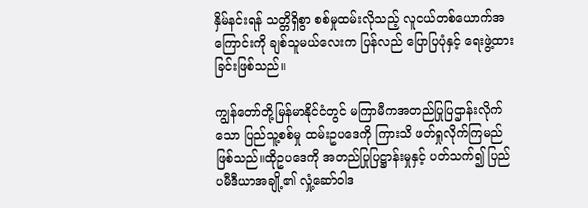နှိမ်နင်းရန် သတ္တိရှိစွာ စစ်မှုထမ်းလိုသည့် လူငယ်တစ်ယောက်အကြောင်းကို ချစ်သူမယ်လေးက ပြန်လည် ပြောပြပုံနှင့် ရေးဖွဲ့ထားခြင်းဖြစ်သည်။

ကျွန်တော်တို့မြန်မာနိုင်ငံတွင် မကြာမီကအတည်ပြုပြဌာန်းလိုက်သော ပြည်သူ့စစ်မှု ထမ်းဥပဒေကို ကြားသိ ဖတ်ရှုလိုက်ကြမည်ဖြစ်သည်။ထိုဥပဒေကို အတည်ပြုပြဋ္ဌာန်းမှုနှင့် ပတ်သက်၍ ပြည်ပမီဒီယာအချို့၏ လှုံ့ဆော်ဝါဒ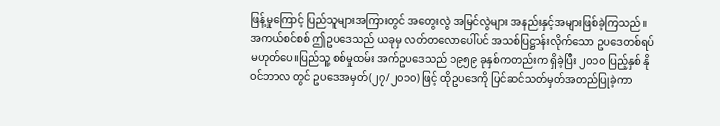ဖြန့်မှုကြောင့် ပြည်သူများအကြားတွင် အတွေးလွဲ အမြင်လွဲများ အနည်းနှင့်အများဖြစ်ခဲ့ကြသည်။အကယ်စင်စစ် ဤဥပဒေသည် ယခုမှ လတ်တလောပေါ်ပင် အသစ်ပြဋ္ဌာန်းလိုက်သော ဥပဒေတစ်ရပ် မဟုတ်ပေ။ပြည်သူ့ စစ်မှုထမ်း အက်ဥပဒေသည် ၁၉၅၉ ခုနှစ်ကတည်းက ရှိခဲ့ပြီး ၂၀၁၀ ပြည့်နှစ် နိုဝင်ဘာလ တွင် ဥပဒေအမှတ်(၂၇/၂၀၁၀) ဖြင့် ထိုဥပဒေကို ပြင်ဆင်သတ်မှတ်အတည်ပြုခဲ့ကာ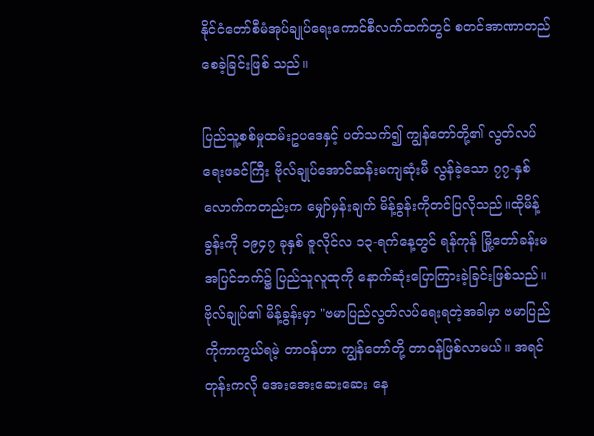နိုင်ငံတော်စီမံအုပ်ချုပ်ရေးကောင်စီလက်ထက်တွင် စတင်အာဏာတည်စေခဲ့ခြင်းဖြစ် သည်။

ပြည်သူ့စစ်မှုထမ်းဥပဒေနှင့် ပတ်သက်၍ ကျွန်တော်တို့၏ လွတ်လပ်ရေးဖခင်ကြီး ဗိုလ်ချုပ်အောင်ဆန်းမကျဆုံးမီ လွန်ခဲ့သော ၇၇-နှစ်လောက်ကတည်းက မျှော်မှန်းချက် မိန့်ခွန်းကိုတင်ပြလိုသည်။ထိုမိန့်ခွန်းကို ၁၉၄၇ ခုနှစ် ဇူလိုင်လ ၁၃-ရက်နေ့တွင် ရန်ကုန် မြို့တော်ခန်းမအပြင်ဘက်၌ ပြည်သူလူထုကို နောက်ဆုံးပြောကြားခဲ့ခြင်းဖြစ်သည်။ ဗိုလ်ချုပ်၏ မိန့်ခွန်းမှာ "ဗမာပြည်လွတ်လပ်ရေးရတဲ့အခါမှာ ဗမာပြည်ကိုကာကွယ်ရမဲ့ တာဝန်ဟာ ကျွန်တော်တို့ တာဝန်ဖြစ်လာမယ်။ အရင်တုန်းကလို အေးအေးဆေးဆေး နေ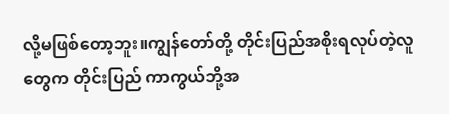လို့မဖြစ်တော့ဘူး။ကျွန်တော်တို့ တိုင်းပြည်အစိုးရလုပ်တဲ့လူတွေက တိုင်းပြည် ကာကွယ်ဘို့အ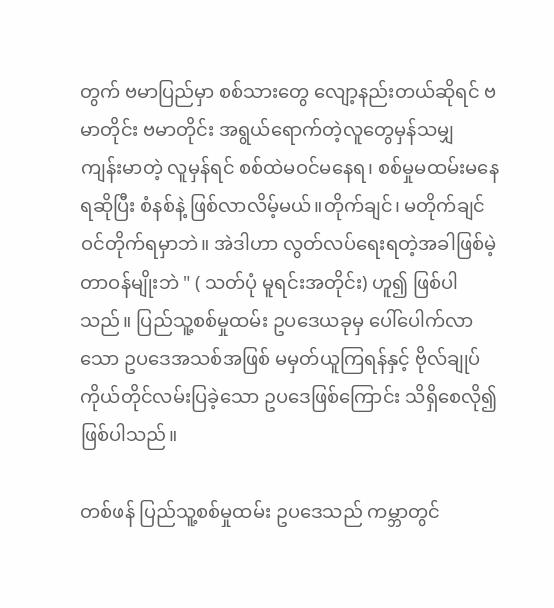တွက် ဗမာပြည်မှာ စစ်သားတွေ လျော့နည်းတယ်ဆိုရင် ဗမာတိုင်း ဗမာတိုင်း အရွယ်ရောက်တဲ့လူတွေမှန်သမျှ ကျန်းမာတဲ့ လူမှန်ရင် စစ်ထဲမဝင်မနေရ၊ စစ်မှုမထမ်းမနေရဆိုပြီး စံနစ်နဲ့ ဖြစ်လာလိမ့်မယ်။တိုက်ချင်၊ မတိုက်ချင်ဝင်တိုက်ရမှာဘဲ။ အဲဒါဟာ လွတ်လပ်ရေးရတဲ့အခါဖြစ်မဲ့တာဝန်မျိုးဘဲ " ( သတ်ပုံ မူရင်းအတိုင်း) ဟူ၍ ဖြစ်ပါသည်။ ပြည်သူ့စစ်မှုထမ်း ဥပဒေယခုမှ ပေါ်ပေါက်လာသော ဥပဒေအသစ်အဖြစ် မမှတ်ယူကြရန်နှင့် ဗိုလ်ချုပ်ကိုယ်တိုင်လမ်းပြခဲ့သော ဥပဒေဖြစ်ကြောင်း သိရှိစေလို၍ ဖြစ်ပါသည်။

တစ်ဖန် ပြည်သူ့စစ်မှုထမ်း ဥပဒေသည် ကမ္ဘာတွင်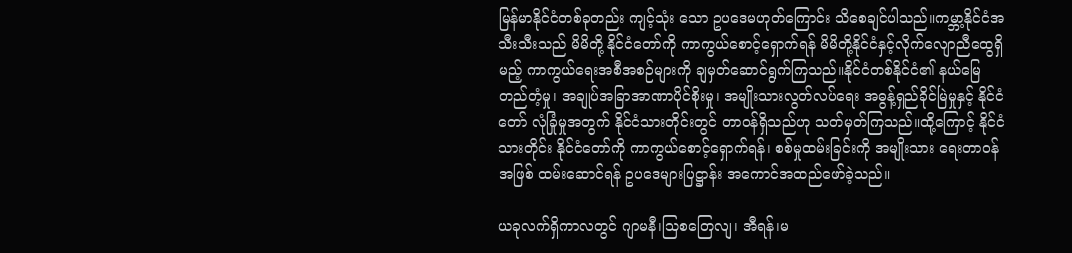မြန်မာနိုင်ငံတစ်ခုတည်း ကျင့်သုံး သော ဥပဒေမဟုတ်ကြောင်း သိစေချင်ပါသည်။ကမ္ဘာ့နိုင်ငံအသီးသီးသည် မိမိတို့ နိုင်ငံတော်ကို ကာကွယ်စောင့်ရှောက်ရန် မိမိတို့နိုင်ငံနှင့်လိုက်လျောညီထွေရှိမည့် ကာကွယ်ရေးအစီအစဉ်များကို ချမှတ်ဆောင်ရွက်ကြသည်။နိုင်ငံတစ်နိုင်ငံ၏ နယ်မြေတည်တံ့မှု၊ အချုပ်အခြာအာဏာပိုင်စိုးမှု၊ အမျိုးသားလွတ်လပ်ရေး အဓွန့်ရှည်ခိုင်မြဲမှုနှင့် နိုင်ငံတော် လုံခြုံမှုအတွက် နိုင်ငံသားတိုင်းတွင် တာဝန်ရှိသည်ဟု သတ်မှတ်ကြသည်။ထို့ကြောင့် နိုင်ငံသားတိုင်း နိုင်ငံတော်ကို ကာကွယ်စောင့်ရှောက်ရန်၊ စစ်မှုထမ်းခြင်းကို အမျိုးသား ရေးတာဝန် အဖြစ် ထမ်းဆောင်ရန် ဥပဒေများပြဋ္ဌာန်း အကောင်အထည်ဖော်ခဲ့သည်။

ယခုလက်ရှိကာလတွင် ဂျာမနီ၊သြစတြေလျ၊ အီရန်၊မ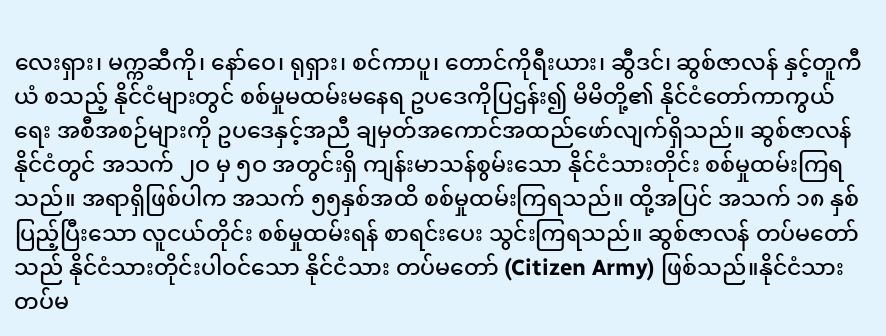လေးရှား၊ မက္ကဆီကို၊ နော်ဝေ၊ ရုရှား၊ စင်ကာပူ၊ တောင်ကိုရီးယား၊ ဆွီဒင်၊ ဆွစ်ဇာလန် နှင့်တူကီယံ စသည့် နိုင်ငံများတွင် စစ်မှုမထမ်းမနေရ ဥပဒေကိုပြဌန်း၍ မိမိတို့၏ နိုင်ငံတော်ကာကွယ်ရေး အစီအစဉ်များကို ဥပဒေနှင့်အညီ ချမှတ်အကောင်အထည်ဖော်လျက်ရှိသည်။ ဆွစ်ဇာလန်နိုင်ငံတွင် အသက် ၂ဝ မှ ၅ဝ အတွင်းရှိ ကျန်းမာသန်စွမ်းသော နိုင်ငံသားတိုင်း စစ်မှုထမ်းကြရသည်။ အရာရှိဖြစ်ပါက အသက် ၅၅နှစ်အထိ စစ်မှုထမ်းကြရသည်။ ထို့အပြင် အသက် ၁၈ နှစ်ပြည့်ပြီးသော လူငယ်တိုင်း စစ်မှုထမ်းရန် စာရင်းပေး သွင်းကြရသည်။ ဆွစ်ဇာလန် တပ်မတော်သည် နိုင်ငံသားတိုင်းပါဝင်သော နိုင်ငံသား တပ်မတော် (Citizen Army) ဖြစ်သည်။နိုင်ငံသားတပ်မ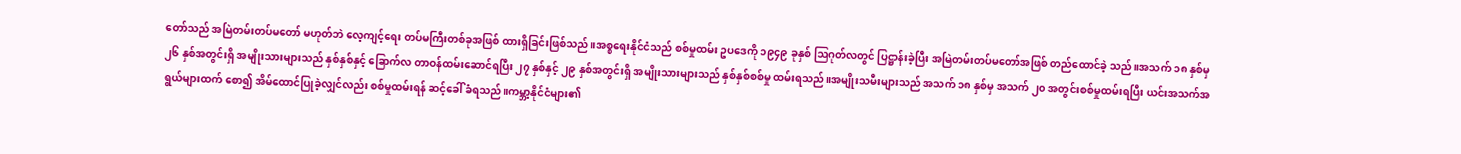တော်သည် အမြဲတမ်းတပ်မတော် မဟုတ်ဘဲ လေ့ကျင့်ရေး တပ်မကြီးတစ်ခုအဖြစ် ထားရှိခြင်းဖြစ်သည်။အစ္စရေးနိုင်ငံသည် စစ်မှုထမ်း ဥပဒေကို ၁၉၄၉ ခုနှစ် ဩဂုတ်လတွင် ပြဋ္ဌာန်းခဲ့ပြီး အမြဲတမ်းတပ်မတော်အဖြစ် တည်ထောင်ခဲ့ သည်။အသက် ၁၈ နှစ်မှ ၂၆ နှစ်အတွင်းရှိ အမျိုးသားများသည် နှစ်နှစ်နှင့် ခြောက်လ တာဝန်ထမ်းဆောင်ရပြီး ၂၇ နှစ်နှင့် ၂၉ နှစ်အတွင်းရှိ အမျိုးသားများသည် နှစ်နှစ်စစ်မှု ထမ်းရသည်။အမျိုးသမီးများသည် အသက် ၁၈ နှစ်မှ အသက် ၂၀ အတွင်းစစ်မှုထမ်းရပြီး ယင်းအသက်အရွယ်များထက် စော၍ အိမ်ထောင်ပြုခဲ့လျှင်လည်း စစ်မှုထမ်းရန် ဆင့်ခေါ် ခံရသည်။ကမ္ဘာ့နိုင်ငံများ၏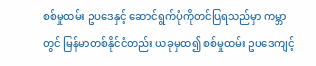စစ်မှုထမ်း ဥပဒေနှင့် ဆောင်ရွက်ပုံကိုတင်ပြရသည်မှာ ကမ္ဘာတွင် မြန်မာတစ်နိုင်ငံတည်း ယခုမှထ၍ စစ်မှုထမ်း ဥပဒေကျင့်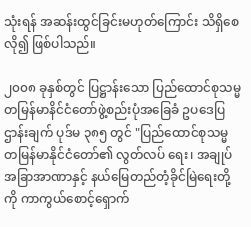သုံးရန် အဆန်းထွင်ခြင်းမဟုတ်ကြောင်း သိရှိစေလို၍ ဖြစ်ပါသည်။

၂၀၀၈ ခုနှစ်တွင် ပြဋ္ဌာန်းသော ပြည်ထောင်စုသမ္မတမြန်မာနိင်ငံတော်ဖွဲ့စည်းပုံအခြေခံ ဥပဒေပြဌာန်းချက် ပုဒ်မ ၃၈၅ တွင် "ပြည်ထောင်စုသမ္မတမြန်မာနိုင်ငံတော်၏ လွတ်လပ် ရေး၊ အချုပ်အခြာအာဏာနှင့် နယ်မြေတည်တံ့ခိုင်မြဲရေးတို့ကို ကာကွယ်စောင့်ရှောက်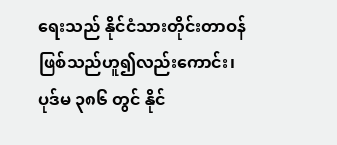ရေးသည် နိုင်ငံသားတိုင်းတာဝန်ဖြစ်သည်ဟူ၍လည်းကောင်း၊ပုဒ်မ ၃၈၆ တွင် နိုင်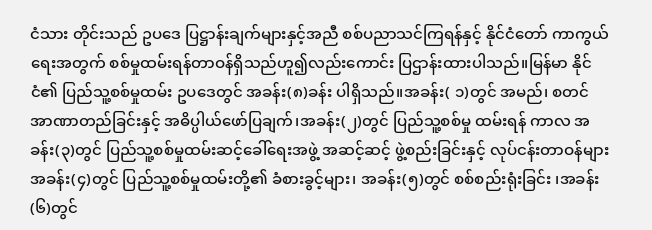ငံသား တိုင်းသည် ဥပဒေ ပြဋ္ဌာန်းချက်များနှင့်အညီ စစ်ပညာသင်ကြရန်နှင့် နိုင်ငံတော် ကာကွယ် ရေးအတွက် စစ်မှုထမ်းရန်တာဝန်ရှိသည်ဟူ၍လည်းကောင်း ပြဌာန်းထားပါသည်။မြန်မာ နိုင်ငံ၏ ပြည်သူ့စစ်မှုထမ်း ဥပဒေတွင် အခန်း(၈)ခန်း ပါရှိသည်။အခန်း( ၁)တွင် အမည်၊ စတင်အာဏာတည်ခြင်းနှင့် အဓိပ္ပါယ်ဖော်ပြချက်၊အခန်း(၂)တွင် ပြည်သူ့စစ်မှု ထမ်းရန် ကာလ အခန်း(၃)တွင် ပြည်သူ့စစ်မှုထမ်းဆင့်ခေါ်ရေးအဖွဲ့ အဆင့်ဆင့် ဖွဲ့စည်းခြင်းနှင့် လုပ်ငန်းတာဝန်များ အခန်း(၄)တွင် ပြည်သူ့စစ်မှုထမ်းတို့၏ ခံစားခွင့်များ၊ အခန်း(၅)တွင် စစ်စည်းရုံးခြင်း ၊အခန်း(၆)တွင်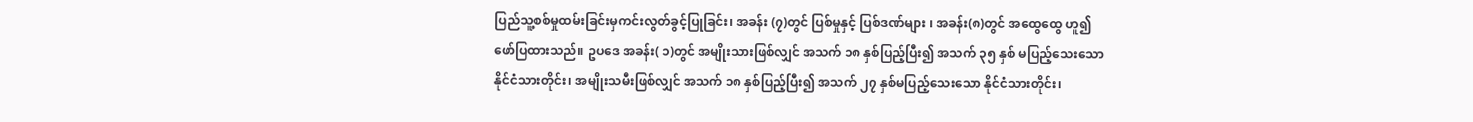ပြည်သူ့စစ်မှုထမ်းခြင်းမှကင်းလွတ်ခွင့်ပြုခြင်း၊ အခန်း (၇)တွင် ပြစ်မှုနှင့် ပြစ်ဒဏ်များ ၊ အခန်း(၈)တွင် အထွေထွေ ဟူ၍ ဖော်ပြထားသည်။ ဥပဒေ အခန်း( ၁)တွင် အမျိုးသားဖြစ်လျှင် အသက် ၁၈ နှစ်ပြည့်ပြီး၍ အသက် ၃၅ နှစ် မပြည့်သေးသော နိုင်ငံသားတိုင်း၊ အမျိုးသမီးဖြစ်လျှင် အသက် ၁၈ နှစ်ပြည့်ပြီး၍ အသက် ၂၇ နှစ်မပြည့်သေးသော နိုင်ငံသားတိုင်း၊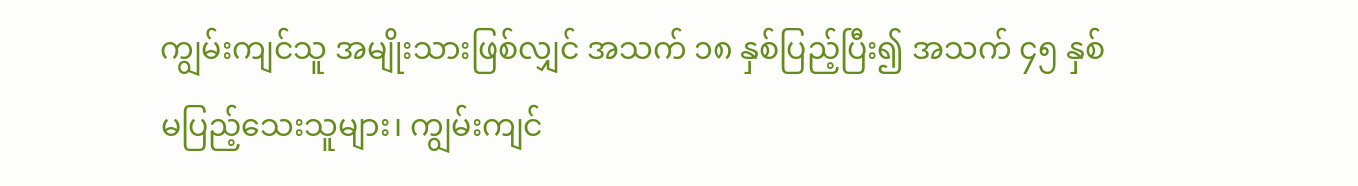ကျွမ်းကျင်သူ အမျိုးသားဖြစ်လျှင် အသက် ၁၈ နှစ်ပြည့်ပြီး၍ အသက် ၄၅ နှစ်မပြည့်သေးသူများ၊ ကျွမ်းကျင်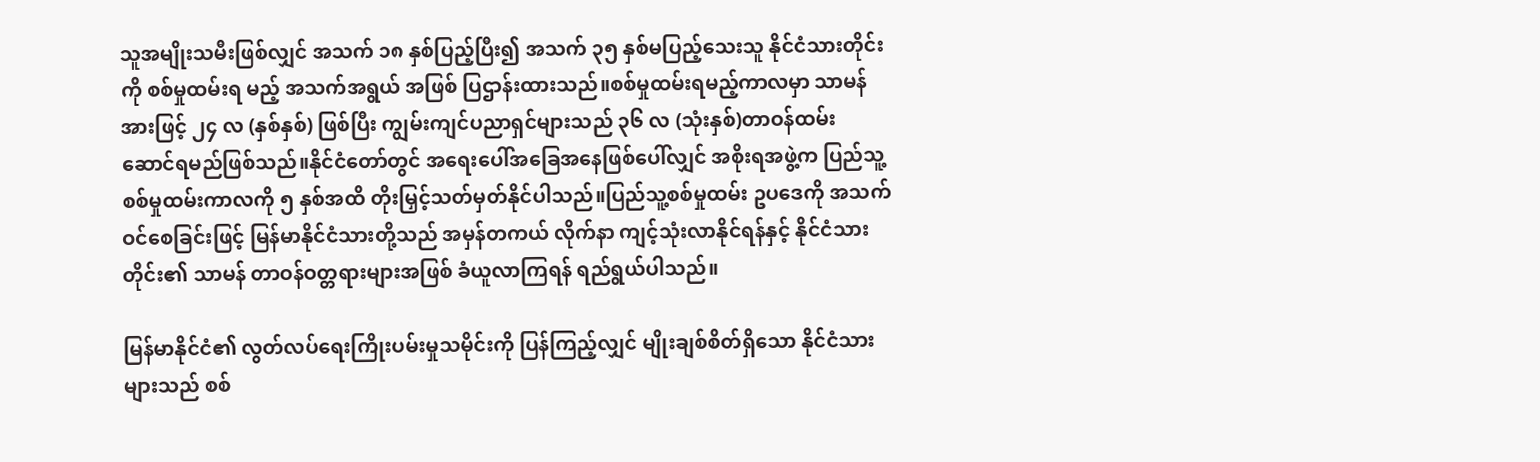သူအမျိုးသမီးဖြစ်လျှင် အသက် ၁၈ နှစ်ပြည့်ပြီး၍ အသက် ၃၅ နှစ်မပြည့်သေးသူ နိုင်ငံသားတိုင်းကို စစ်မှုထမ်းရ မည့် အသက်အရွယ် အဖြစ် ပြဌာန်းထားသည်။စစ်မှုထမ်းရမည့်ကာလမှာ သာမန်အားဖြင့် ၂၄ လ (နှစ်နှစ်) ဖြစ်ပြီး ကျွမ်းကျင်ပညာရှင်များသည် ၃၆ လ (သုံးနှစ်)တာဝန်ထမ်း ဆောင်ရမည်ဖြစ်သည်။နိုင်ငံတော်တွင် အရေးပေါ်အခြေအနေဖြစ်ပေါ်လျှင် အစိုးရအဖွဲ့က ပြည်သူ့စစ်မှုထမ်းကာလကို ၅ နှစ်အထိ တိုးမြှင့်သတ်မှတ်နိုင်ပါသည်။ပြည်သူ့စစ်မှုထမ်း ဥပဒေကို အသက်ဝင်စေခြင်းဖြင့် မြန်မာနိုင်ငံသားတို့သည် အမှန်တကယ် လိုက်နာ ကျင့်သုံးလာနိုင်ရန်နှင့် နိုင်ငံသားတိုင်း၏ သာမန် တာဝန်ဝတ္တရားများအဖြစ် ခံယူလာကြရန် ရည်ရွယ်ပါသည်။

မြန်မာနိုင်ငံ၏ လွတ်လပ်ရေးကြိုးပမ်းမှုသမိုင်းကို ပြန်ကြည့်လျှင် မျိုးချစ်စိတ်ရှိသော နိုင်ငံသားများသည် စစ်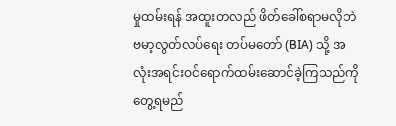မှုထမ်းရန် အထူးတလည် ဖိတ်ခေါ်စရာမလိုဘဲ ဗမာ့လွတ်လပ်ရေး တပ်မတော် (BIA) သို့ အလုံးအရင်းဝင်ရောက်ထမ်းဆောင်ခဲ့ကြသည်ကို တွေ့ရမည်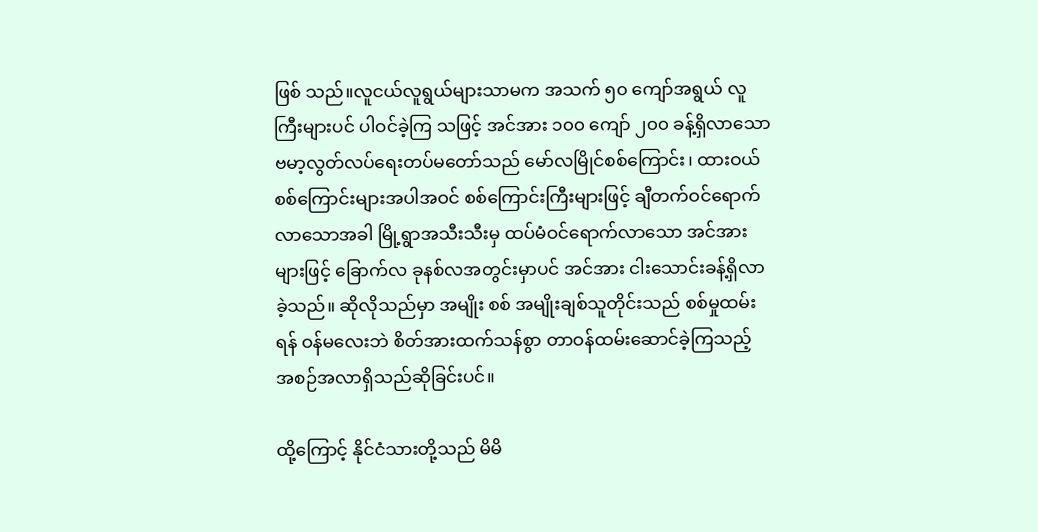ဖြစ် သည်။လူငယ်လူရွယ်များသာမက အသက် ၅၀ ကျော်အရွယ် လူကြီးများပင် ပါဝင်ခဲ့ကြ သဖြင့် အင်အား ၁၀၀ ကျော် ၂၀၀ ခန့်ရှိလာသော ဗမာ့လွတ်လပ်ရေးတပ်မတော်သည် မော်လမြိုင်စစ်ကြောင်း၊ ထားဝယ်စစ်ကြောင်းများအပါအဝင် စစ်ကြောင်းကြီးများဖြင့် ချီတက်ဝင်ရောက်လာသောအခါ မြို့ရွာအသီးသီးမှ ထပ်မံဝင်ရောက်လာသော အင်အား များဖြင့် ခြောက်လ ခုနစ်လအတွင်းမှာပင် အင်အား ငါးသောင်းခန့်ရှိလာခဲ့သည်။ ဆိုလိုသည်မှာ အမျိုး စစ် အမျိုးချစ်သူတိုင်းသည် စစ်မှုထမ်းရန် ဝန်မလေးဘဲ စိတ်အားထက်သန်စွာ တာဝန်ထမ်းဆောင်ခဲ့ကြသည့် အစဉ်အလာရှိသည်ဆိုခြင်းပင်။

ထို့ကြောင့် နိုင်ငံသားတို့သည် မိမိ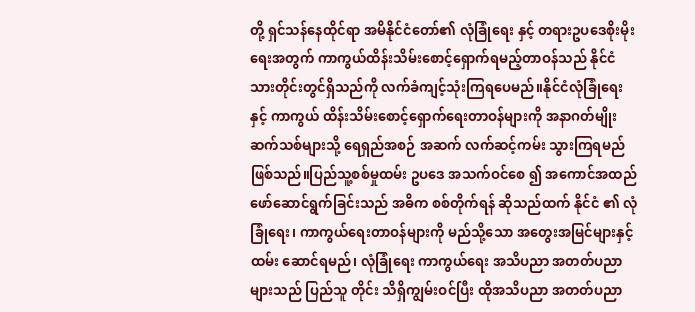တို့ ရှင်သန်နေထိုင်ရာ အမိနိုင်ငံတော်၏ လုံခြုံရေး နှင့် တရားဥပဒေစိုးမိုးရေးအတွက် ကာကွယ်ထိန်းသိမ်းစောင့်ရှောက်ရမည့်တာဝန်သည် နိုင်ငံသားတိုင်းတွင်ရှိသည်ကို လက်ခံကျင့်သုံးကြရပေမည်။နိုင်ငံလုံခြုံရေးနှင့် ကာကွယ် ထိန်းသိမ်းစောင့်ရှောက်ရေးတာဝန်များကို အနာဂတ်မျိုးဆက်သစ်များသို့ ရေရှည်အစဉ် အဆက် လက်ဆင့်ကမ်း သွားကြရမည်ဖြစ်သည်။ပြည်သူ့စစ်မှုထမ်း ဥပဒေ အသက်ဝင်စေ ၍ အကောင်အထည်ဖော်ဆောင်ရွက်ခြင်းသည် အဓိက စစ်တိုက်ရန် ဆိုသည်ထက် နိုင်ငံ ၏ လုံခြုံရေး၊ ကာကွယ်ရေးတာဝန်များကို မည်သို့သော အတွေးအမြင်များနှင့် ထမ်း ဆောင်ရမည်၊ လုံခြုံရေး ကာကွယ်ရေး အသိပညာ အတတ်ပညာများသည် ပြည်သူ တိုင်း သိရှိကျွမ်းဝင်ပြီး ထိုအသိပညာ အတတ်ပညာ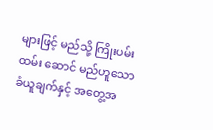များဖြင့် မည်သို့ ကြိုးပမ်း ထမ်း ဆောင် မည်ဟူသော ခံယူချက်နှင့် အတွေ့အ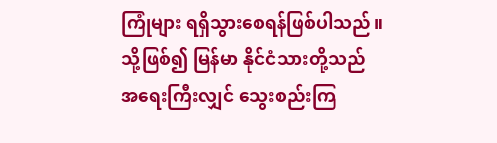ကြုံများ ရရှိသွားစေရန်ဖြစ်ပါသည်။သို့ဖြစ်၍ မြန်မာ နိုင်ငံသားတို့သည် အရေးကြီးလျှင် သွေးစည်းကြ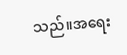သည်။အရေး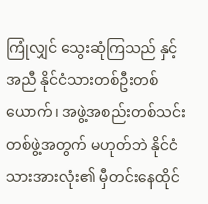ကြုံလျှင် သွေးဆုံကြသည် နှင့်အညီ နိုင်ငံသားတစ်ဦးတစ်ယောက်၊ အဖွဲ့အစည်းတစ်သင်းတစ်ဖွဲ့အတွက် မဟုတ်ဘဲ နိုင်ငံသားအားလုံး၏ မှီတင်းနေထိုင်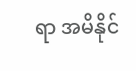ရာ အမိနိုင်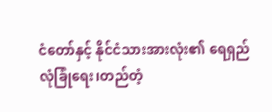ငံတော်နှင့် နိုင်ငံသားအားလုံး၏ ရေရှည် လုံခြုံရေး၊တည်တံ့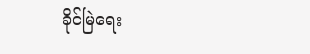ခိုင်မြဲရေး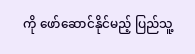ကို ဖော်ဆောင်နိုင်မည့် ပြည်သူ့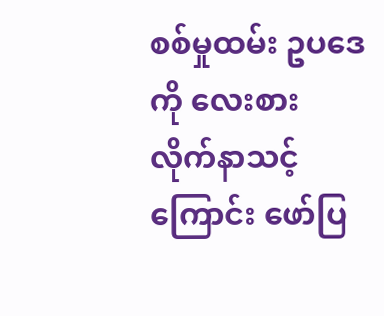စစ်မှုထမ်း ဥပဒေကို လေးစား လိုက်နာသင့်ကြောင်း ဖော်ပြ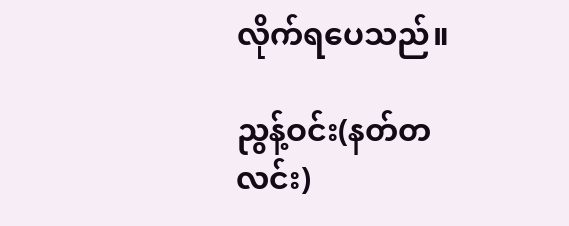လိုက်ရပေသည်။

ညွန့်ဝင်း(နတ်တလင်း)